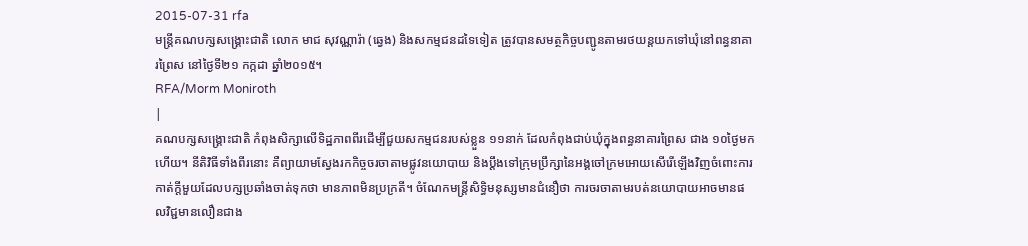2015-07-31 rfa
មន្ត្រីគណបក្សសង្គ្រោះជាតិ លោក មាជ សុវណ្ណារ៉ា (ឆ្វេង) និងសកម្មជនដទៃទៀត ត្រូវបានសមត្ថកិច្ចបញ្ជូនតាមរថយន្តយកទៅឃុំនៅពន្ធនាគារព្រៃស នៅថ្ងៃទី២១ កក្កដា ឆ្នាំ២០១៥។
RFA/Morm Moniroth
|
គណបក្សសង្គ្រោះជាតិ កំពុងសិក្សាលើទិដ្ឋភាពពីរដើម្បីជួយសកម្មជនរបស់ខ្លួន ១១នាក់ ដែលកំពុងជាប់ឃុំក្នុងពន្ធនាគារព្រៃស ជាង ១០ថ្ងៃមកហើយ។ នីតិវិធីទាំងពីរនោះ គឺព្យាយាមស្វែងរកកិច្ចចរចាតាមផ្លូវនយោបាយ និងប្ដឹងទៅក្រុមប្រឹក្សានៃអង្គចៅក្រមអោយសើរើឡើងវិញចំពោះការកាត់ក្តីមួយដែលបក្សប្រឆាំងចាត់ទុកថា មានភាពមិនប្រក្រតី។ ចំណែកមន្ត្រីសិទ្ធិមនុស្សមានជំនឿថា ការចរចាតាមរបត់នយោបាយអាចមានផលវិជ្ជមានលឿនជាង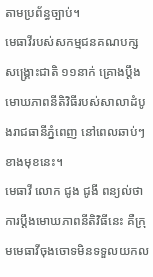តាមប្រព័ន្ធច្បាប់។
មេធាវីរបស់សកម្មជនគណបក្សសង្គ្រោះជាតិ ១១នាក់ គ្រោងប្ដឹងមោឃភាពនីតិវិធីរបស់សាលាដំបូងរាជធានីភ្នំពេញ នៅពេលឆាប់ៗខាងមុខនេះ។
មេធាវី លោក ជូង ជូងី ពន្យល់ថា ការប្ដឹងមោឃភាពនីតិវិធីនេះ គឺក្រុមមេធាវីចុងចោទមិនទទួលយកល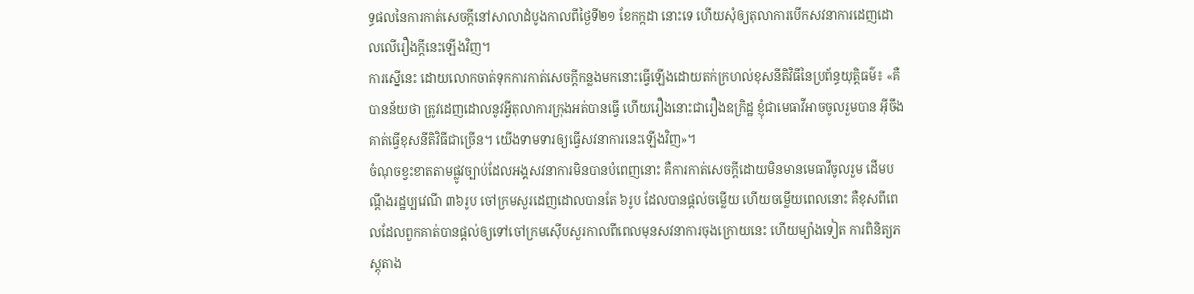ទ្ធផលនៃការកាត់សេចក្ដីនៅសាលាដំបូងកាលពីថ្ងៃទី២១ ខែកក្កដា នោះទេ ហើយសុំឲ្យតុលាការបើកសវនាការដេញដោលលើរឿងក្តីនេះឡើងវិញ។
ការស្នើនេះ ដោយលោកចាត់ទុកការកាត់សេចក្ដីកន្លងមកនោះធ្វើឡើងដោយតក់ក្រហល់ខុសនីតិវិធីនៃប្រព័ន្ធយុត្តិធម៌៖ «គឺបានន័យថា ត្រូវដេញដោលនូវអ្វីតុលាការក្រុងអត់បានធ្វើ ហើយរឿងនោះជារឿងឧក្រិដ្ឋ ខ្ញុំជាមេធាវីអាចចូលរួមបាន អ៊ីចឹងគាត់ធ្វើខុសនីតិវិធីជាច្រើន។ យើងទាមទារឲ្យធ្វើសវនាការនេះឡើងវិញ»។
ចំណុចខ្វះខាតតាមផ្លូវច្បាប់ដែលអង្គសវនាការមិនបានបំពេញនោះ គឺការកាត់សេចក្ដីដោយមិនមានមេធាវីចូលរួម ដើមបណ្ដឹងរដ្ឋប្បវេណី ៣៦រូប ចៅក្រមសួរដេញដោលបានតែ ៦រូប ដែលបានផ្ដល់ចម្លើយ ហើយចម្លើយពេលនោះ គឺខុសពីពេលដែលពួកគាត់បានផ្ដល់ឲ្យទៅចៅក្រមស៊ើបសួរកាលពីពេលមុនសវនាការចុងក្រោយនេះ ហើយម្យ៉ាងទៀត ការពិនិត្យភស្តុតាង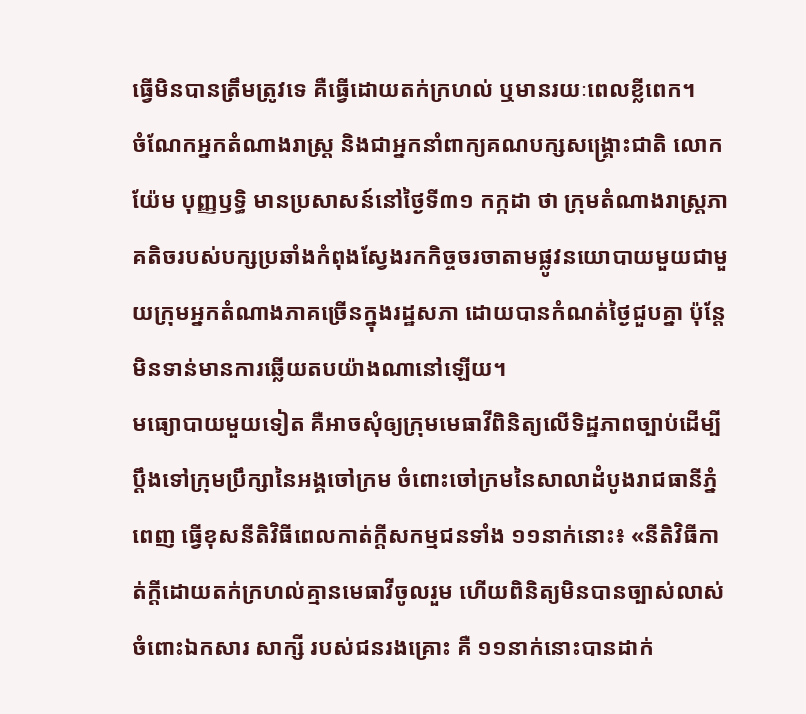ធ្វើមិនបានត្រឹមត្រូវទេ គឺធ្វើដោយតក់ក្រហល់ ឬមានរយៈពេលខ្លីពេក។
ចំណែកអ្នកតំណាងរាស្ត្រ និងជាអ្នកនាំពាក្យគណបក្សសង្គ្រោះជាតិ លោក យ៉ែម បុញ្ញឫទ្ធិ មានប្រសាសន៍នៅថ្ងៃទី៣១ កក្កដា ថា ក្រុមតំណាងរាស្ត្រភាគតិចរបស់បក្សប្រឆាំងកំពុងស្វែងរកកិច្ចចរចាតាមផ្លូវនយោបាយមួយជាមួយក្រុមអ្នកតំណាងភាគច្រើនក្នុងរដ្ឋសភា ដោយបានកំណត់ថ្ងៃជួបគ្នា ប៉ុន្តែមិនទាន់មានការឆ្លើយតបយ៉ាងណានៅឡើយ។
មធ្យោបាយមួយទៀត គឺអាចសុំឲ្យក្រុមមេធាវីពិនិត្យលើទិដ្ឋភាពច្បាប់ដើម្បីប្ដឹងទៅក្រុមប្រឹក្សានៃអង្គចៅក្រម ចំពោះចៅក្រមនៃសាលាដំបូងរាជធានីភ្នំពេញ ធ្វើខុសនីតិវិធីពេលកាត់ក្តីសកម្មជនទាំង ១១នាក់នោះ៖ «នីតិវិធីកាត់ក្តីដោយតក់ក្រហល់គ្មានមេធាវីចូលរួម ហើយពិនិត្យមិនបានច្បាស់លាស់ចំពោះឯកសារ សាក្សី របស់ជនរងគ្រោះ គឺ ១១នាក់នោះបានដាក់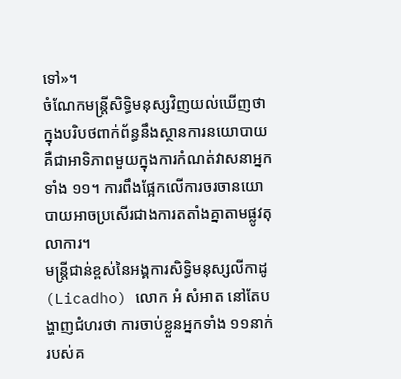ទៅ»។
ចំណែកមន្ត្រីសិទ្ធិមនុស្សវិញយល់ឃើញថា ក្នុងបរិបថពាក់ព័ន្ធនឹងស្ថានការនយោបាយ គឺជាអាទិភាពមួយក្នុងការកំណត់វាសនាអ្នកទាំង ១១។ ការពឹងផ្អែកលើការចរចានយោបាយអាចប្រសើរជាងការតតាំងគ្នាតាមផ្លូវតុលាការ។
មន្ត្រីជាន់ខ្ពស់នៃអង្គការសិទ្ធិមនុស្សលីកាដូ (Licadho) លោក អំ សំអាត នៅតែបង្ហាញជំហរថា ការចាប់ខ្លួនអ្នកទាំង ១១នាក់ របស់គ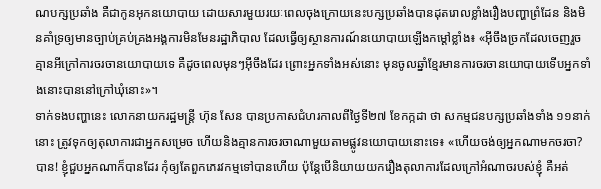ណបក្សប្រឆាំង គឺជាកូនអុកនយោបាយ ដោយសារមួយរយៈពេលចុងក្រោយនេះបក្សប្រឆាំងបានដុតរោលខ្លាំងរឿងបញ្ហាព្រំដែន និងមិនគាំទ្រឲ្យមានច្បាប់គ្រប់គ្រងអង្គការមិនមែនរដ្ឋាភិបាល ដែលធ្វើឲ្យស្ថានការណ៍នយោបាយឡើងកម្ដៅខ្លាំង៖ «អ៊ីចឹងច្រកដែលចេញរួចគ្មានអីក្រៅការចរចានយោបាយទេ គឺដូចពេលមុនៗអ៊ីចឹងដែរ ព្រោះអ្នកទាំងអស់នោះ មុនចូលឆ្នាំខ្មែរមានការចរចានយោបាយទើបអ្នកទាំងនោះបាននៅក្រៅឃុំនោះ»។
ទាក់ទងបញ្ហានេះ លោកនាយករដ្ឋមន្ត្រី ហ៊ុន សែន បានប្រកាសជំហរកាលពីថ្ងៃទី២៧ ខែកក្កដា ថា សកម្មជនបក្សប្រឆាំងទាំង ១១នាក់នោះ ត្រូវទុកឲ្យតុលាការជាអ្នកសម្រេច ហើយនិងគ្មានការចរចាណាមួយតាមផ្លូវនយោបាយនោះទេ៖ «ហើយចង់ឲ្យអ្នកណាមកចរចា? បាន! ខ្ញុំជួបអ្នកណាក៏បានដែរ កុំឲ្យតែពួកភេរវកម្មទៅបានហើយ ប៉ុន្តែបើនិយាយយករឿងតុលាការដែលក្រៅអំណាចរបស់ខ្ញុំ គឺអត់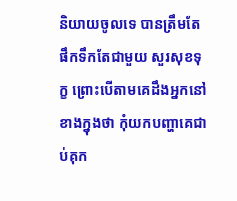និយាយចូលទេ បានត្រឹមតែផឹកទឹកតែជាមួយ សួរសុខទុក្ខ ព្រោះបើតាមគេដឹងអ្នកនៅខាងក្នុងថា កុំយកបញ្ហាគេជាប់គុក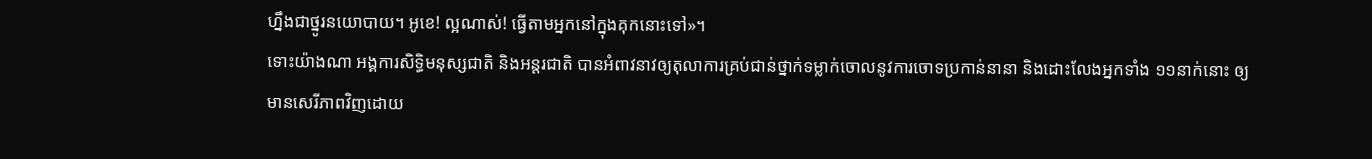ហ្នឹងជាថ្នូរនយោបាយ។ អូខេ! ល្អណាស់! ធ្វើតាមអ្នកនៅក្នុងគុកនោះទៅ»។
ទោះយ៉ាងណា អង្គការសិទ្ធិមនុស្សជាតិ និងអន្តរជាតិ បានអំពាវនាវឲ្យតុលាការគ្រប់ជាន់ថ្នាក់ទម្លាក់ចោលនូវការចោទប្រកាន់នានា និងដោះលែងអ្នកទាំង ១១នាក់នោះ ឲ្យមានសេរីភាពវិញដោយ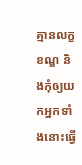គ្មានលក្ខខណ្ឌ និងកុំឲ្យយកអ្នកទាំងនោះធ្វើ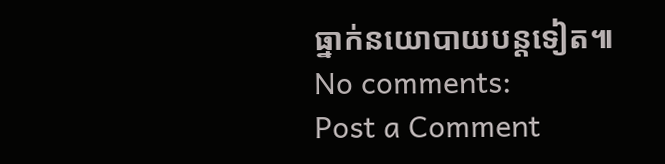ធ្នាក់នយោបាយបន្តទៀត៕
No comments:
Post a Comment